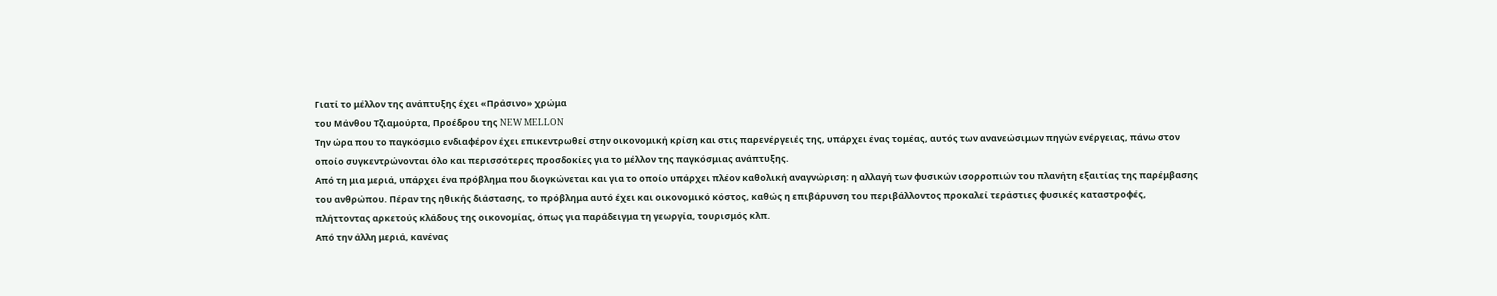Γιατί το μέλλον της ανάπτυξης έχει «Πράσινο» χρώμα
του Μάνθου Τζιαμούρτα, Προέδρου της NEW MELLON
Την ώρα που το παγκόσμιο ενδιαφέρον έχει επικεντρωθεί στην οικονομική κρίση και στις παρενέργειές της, υπάρχει ένας τομέας, αυτός των ανανεώσιμων πηγών ενέργειας, πάνω στον οποίο συγκεντρώνονται όλο και περισσότερες προσδοκίες για το μέλλον της παγκόσμιας ανάπτυξης.
Από τη μια μεριά, υπάρχει ένα πρόβλημα που διογκώνεται και για το οποίο υπάρχει πλέον καθολική αναγνώριση: η αλλαγή των φυσικών ισορροπιών του πλανήτη εξαιτίας της παρέμβασης του ανθρώπου. Πέραν της ηθικής διάστασης, το πρόβλημα αυτό έχει και οικονομικό κόστος, καθώς η επιβάρυνση του περιβάλλοντος προκαλεί τεράστιες φυσικές καταστροφές, πλήττοντας αρκετούς κλάδους της οικονομίας, όπως για παράδειγμα τη γεωργία, τουρισμός κλπ.
Από την άλλη μεριά, κανένας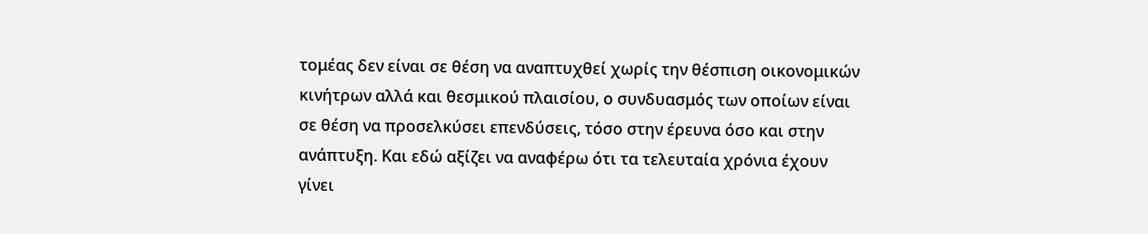τομέας δεν είναι σε θέση να αναπτυχθεί χωρίς την θέσπιση οικονομικών κινήτρων αλλά και θεσμικού πλαισίου, ο συνδυασμός των οποίων είναι σε θέση να προσελκύσει επενδύσεις, τόσο στην έρευνα όσο και στην ανάπτυξη. Και εδώ αξίζει να αναφέρω ότι τα τελευταία χρόνια έχουν γίνει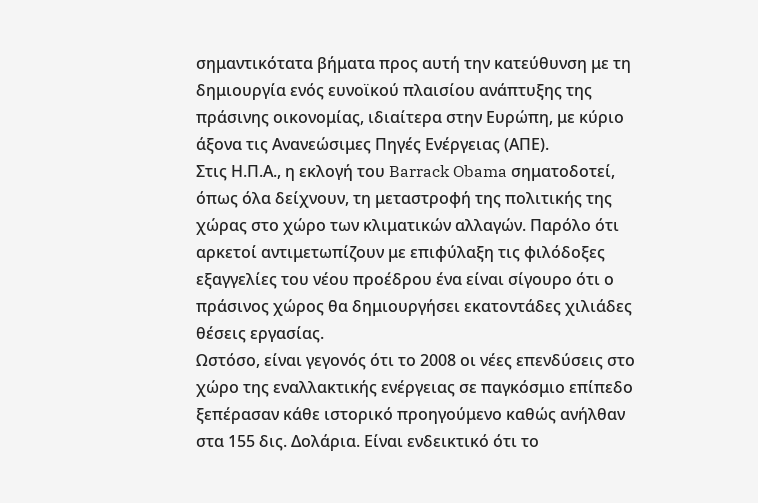σημαντικότατα βήματα προς αυτή την κατεύθυνση με τη δημιουργία ενός ευνοϊκού πλαισίου ανάπτυξης της πράσινης οικονομίας, ιδιαίτερα στην Ευρώπη, με κύριο άξονα τις Ανανεώσιμες Πηγές Ενέργειας (ΑΠΕ).
Στις Η.Π.Α., η εκλογή του Barrack Obama σηματοδοτεί, όπως όλα δείχνουν, τη μεταστροφή της πολιτικής της χώρας στο χώρο των κλιματικών αλλαγών. Παρόλο ότι αρκετοί αντιμετωπίζουν με επιφύλαξη τις φιλόδοξες εξαγγελίες του νέου προέδρου ένα είναι σίγουρο ότι ο πράσινος χώρος θα δημιουργήσει εκατοντάδες χιλιάδες θέσεις εργασίας.
Ωστόσο, είναι γεγονός ότι το 2008 οι νέες επενδύσεις στο χώρο της εναλλακτικής ενέργειας σε παγκόσμιο επίπεδο ξεπέρασαν κάθε ιστορικό προηγούμενο καθώς ανήλθαν στα 155 δις. Δολάρια. Είναι ενδεικτικό ότι το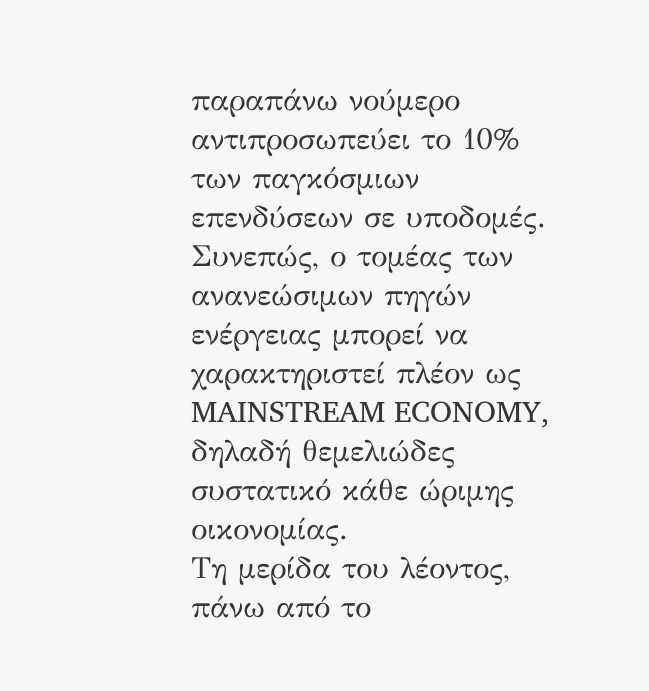παραπάνω νούμερο αντιπροσωπεύει το 10% των παγκόσμιων επενδύσεων σε υποδομές. Συνεπώς, ο τομέας των ανανεώσιμων πηγών ενέργειας μπορεί να χαρακτηριστεί πλέον ως MAINSTREAM ECONOMY, δηλαδή θεμελιώδες συστατικό κάθε ώριμης οικονομίας.
Τη μερίδα του λέοντος, πάνω από το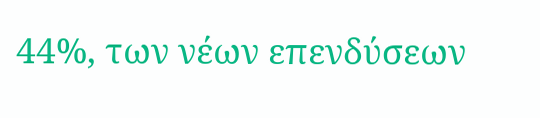44%, των νέων επενδύσεων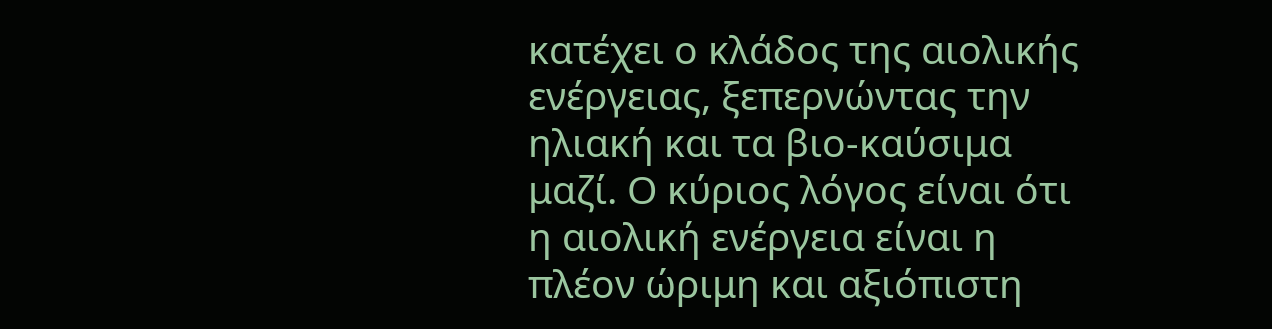κατέχει ο κλάδος της αιολικής ενέργειας, ξεπερνώντας την ηλιακή και τα βιο-καύσιμα μαζί. Ο κύριος λόγος είναι ότι η αιολική ενέργεια είναι η πλέον ώριμη και αξιόπιστη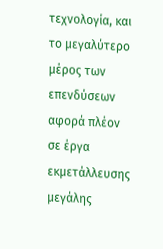τεχνολογία, και το μεγαλύτερο μέρος των επενδύσεων αφορά πλέον σε έργα εκμετάλλευσης μεγάλης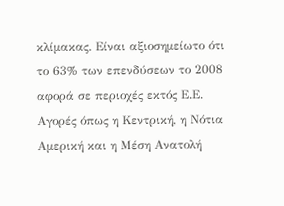κλίμακας. Είναι αξιοσημείωτο ότι το 63% των επενδύσεων το 2008 αφορά σε περιοχές εκτός Ε.Ε. Αγορές όπως η Κεντρική, η Νότια Αμερική και η Μέση Ανατολή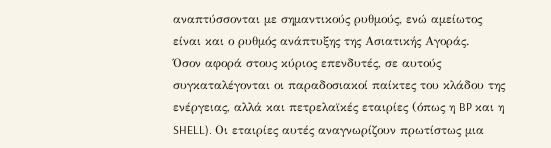αναπτύσσονται με σημαντικούς ρυθμούς, ενώ αμείωτος είναι και ο ρυθμός ανάπτυξης της Ασιατικής Αγοράς.
Όσον αφορά στους κύριος επενδυτές, σε αυτούς συγκαταλέγονται οι παραδοσιακοί παίκτες του κλάδου της ενέργειας, αλλά και πετρελαϊκές εταιρίες (όπως η BP και η SHELL). Οι εταιρίες αυτές αναγνωρίζουν πρωτίστως μια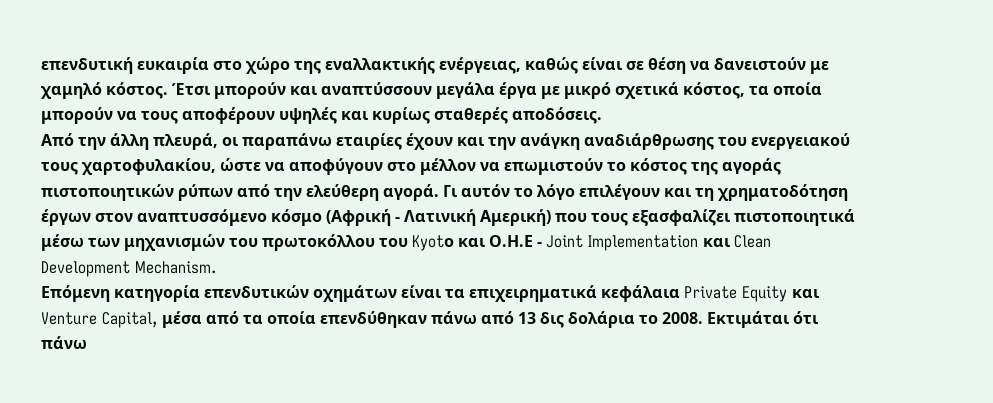επενδυτική ευκαιρία στο χώρο της εναλλακτικής ενέργειας, καθώς είναι σε θέση να δανειστούν με χαμηλό κόστος. Έτσι μπορούν και αναπτύσσουν μεγάλα έργα με μικρό σχετικά κόστος, τα οποία μπορούν να τους αποφέρουν υψηλές και κυρίως σταθερές αποδόσεις.
Από την άλλη πλευρά, οι παραπάνω εταιρίες έχουν και την ανάγκη αναδιάρθρωσης του ενεργειακού τους χαρτοφυλακίου, ώστε να αποφύγουν στο μέλλον να επωμιστούν το κόστος της αγοράς πιστοποιητικών ρύπων από την ελεύθερη αγορά. Γι αυτόν το λόγο επιλέγουν και τη χρηματοδότηση έργων στον αναπτυσσόμενο κόσμο (Αφρική - Λατινική Αμερική) που τους εξασφαλίζει πιστοποιητικά μέσω των μηχανισμών του πρωτοκόλλου του Kyotο και Ο.Η.Ε - Joint Implementation και Clean Development Mechanism.
Επόμενη κατηγορία επενδυτικών οχημάτων είναι τα επιχειρηματικά κεφάλαια Private Equity και Venture Capital, μέσα από τα οποία επενδύθηκαν πάνω από 13 δις δολάρια το 2008. Εκτιμάται ότι πάνω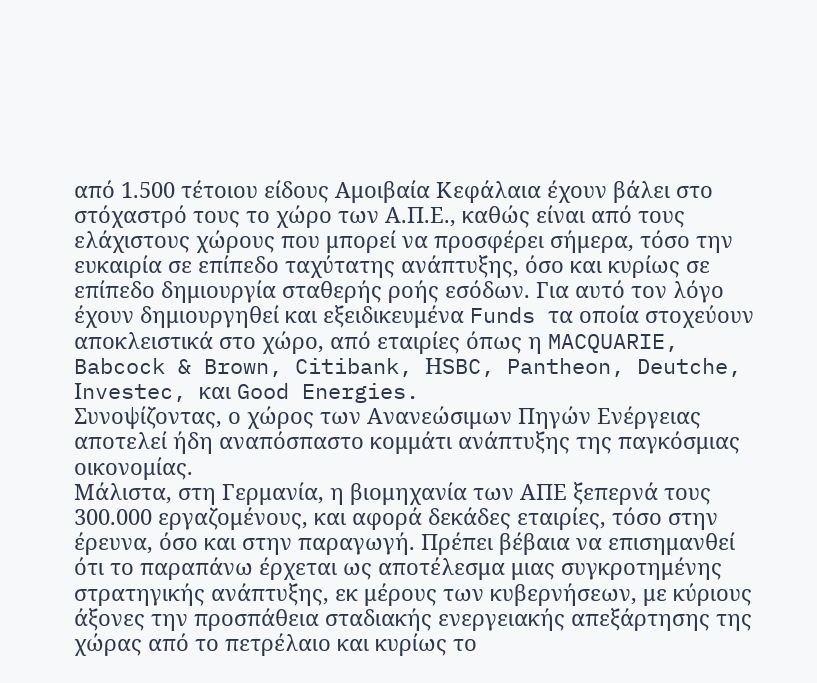από 1.500 τέτοιου είδους Αμοιβαία Κεφάλαια έχουν βάλει στο στόχαστρό τους το χώρο των Α.Π.Ε., καθώς είναι από τους ελάχιστους χώρους που μπορεί να προσφέρει σήμερα, τόσο την ευκαιρία σε επίπεδο ταχύτατης ανάπτυξης, όσο και κυρίως σε επίπεδο δημιουργία σταθερής ροής εσόδων. Για αυτό τον λόγο έχουν δημιουργηθεί και εξειδικευμένα Funds τα οποία στοχεύουν αποκλειστικά στο χώρο, από εταιρίες όπως η MACQUARIE, Babcock & Brown, Citibank, ΗSBC, Pantheon, Deutche, Ιnvestec, και Good Energies.
Συνοψίζοντας, ο χώρος των Ανανεώσιμων Πηγών Ενέργειας αποτελεί ήδη αναπόσπαστο κομμάτι ανάπτυξης της παγκόσμιας οικονομίας.
Μάλιστα, στη Γερμανία, η βιομηχανία των ΑΠΕ ξεπερνά τους 300.000 εργαζομένους, και αφορά δεκάδες εταιρίες, τόσο στην έρευνα, όσο και στην παραγωγή. Πρέπει βέβαια να επισημανθεί ότι το παραπάνω έρχεται ως αποτέλεσμα μιας συγκροτημένης στρατηγικής ανάπτυξης, εκ μέρους των κυβερνήσεων, με κύριους άξονες την προσπάθεια σταδιακής ενεργειακής απεξάρτησης της χώρας από το πετρέλαιο και κυρίως το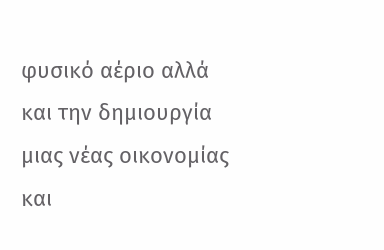φυσικό αέριο αλλά και την δημιουργία μιας νέας οικονομίας και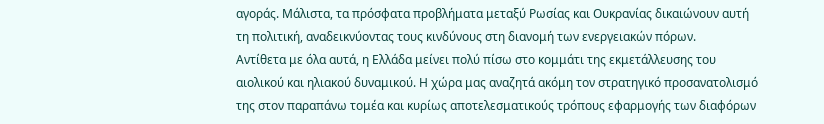αγοράς. Μάλιστα, τα πρόσφατα προβλήματα μεταξύ Ρωσίας και Ουκρανίας δικαιώνουν αυτή τη πολιτική, αναδεικνύοντας τους κινδύνους στη διανομή των ενεργειακών πόρων.
Αντίθετα με όλα αυτά, η Ελλάδα μείνει πολύ πίσω στο κομμάτι της εκμετάλλευσης του αιολικού και ηλιακού δυναμικού. Η χώρα μας αναζητά ακόμη τον στρατηγικό προσανατολισμό της στον παραπάνω τομέα και κυρίως αποτελεσματικούς τρόπους εφαρμογής των διαφόρων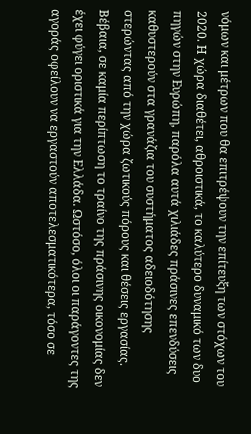νόμων και μέτρων που θα επιτρέψουν την επίτευξη των στόχων του 2020. Η χώρα διαθέτει, αθροιστικά, το καλύτερο δυναμικό των δυο πηγών στην Ευρώπη, παρόλα αυτά χιλιάδες πράσινες επενδύσεις καθυστερούν στα γρανάζια του συστήματος αδειοδότησης στερώντας από την χώρα ζωτικούς πόρους και θέσεις εργασίας. Βέβαια, σε καμία περίπτωση το τραίνο της πράσινης οικονομίας δεν έχει φύγει οριστικά για την Ελλάδα. Ωστόσο, όλοι οι παράγοντες της αγοράς οφείλουν να εργαστούν αποτελεσματικότερα, τόσο σε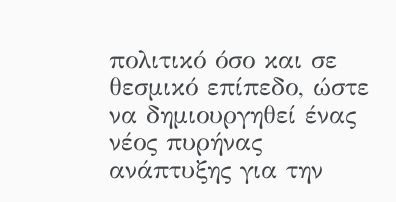πολιτικό όσο και σε θεσμικό επίπεδο, ώστε να δημιουργηθεί ένας νέος πυρήνας ανάπτυξης για την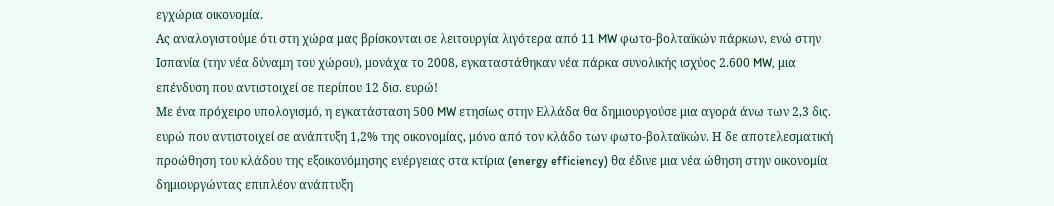εγχώρια οικονομία.
Ας αναλογιστούμε ότι στη χώρα μας βρίσκονται σε λειτουργία λιγότερα από 11 MW φωτο-βολταϊκών πάρκων, ενώ στην Ισπανία (την νέα δύναμη του χώρου), μονάχα το 2008, εγκαταστάθηκαν νέα πάρκα συνολικής ισχύος 2.600 MW, μια επένδυση που αντιστοιχεί σε περίπου 12 δισ. ευρώ!
Με ένα πρόχειρο υπολογισμό, η εγκατάσταση 500 MW ετησίως στην Ελλάδα θα δημιουργούσε μια αγορά άνω των 2,3 δις. ευρώ που αντιστοιχεί σε ανάπτυξη 1,2% της οικονομίας, μόνο από τον κλάδο των φωτο-βολταϊκών. Η δε αποτελεσματική προώθηση του κλάδου της εξοικονόμησης ενέργειας στα κτίρια (energy efficiency) θα έδινε μια νέα ώθηση στην οικονομία δημιουργώντας επιπλέον ανάπτυξη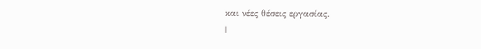και νέες θέσεις εργασίας.
|